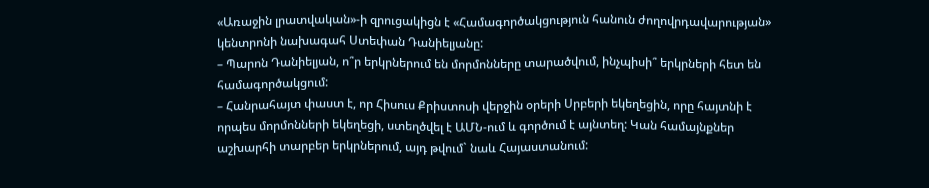«Առաջին լրատվական»-ի զրուցակիցն է «Համագործակցություն հանուն ժողովրդավարության» կենտրոնի նախագահ Ստեփան Դանիելյանը:
– Պարոն Դանիելյան, ո՞ր երկրներում են մորմոնները տարածվում, ինչպիսի՞ երկրների հետ են համագործակցում:
– Հանրահայտ փաստ է, որ Հիսուս Քրիստոսի վերջին օրերի Սրբերի եկեղեցին, որը հայտնի է որպես մորմոնների եկեղեցի, ստեղծվել է ԱՄՆ-ում և գործում է այնտեղ: Կան համայնքներ աշխարհի տարբեր երկրներում, այդ թվում` նաև Հայաստանում: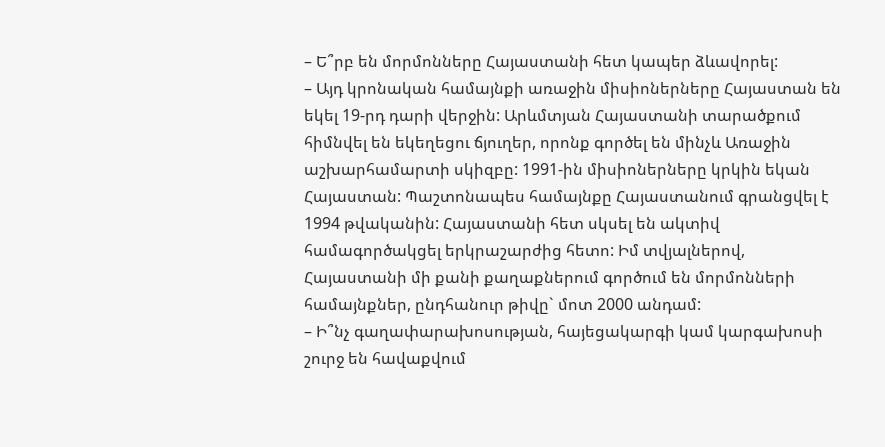– Ե՞րբ են մորմոնները Հայաստանի հետ կապեր ձևավորել:
– Այդ կրոնական համայնքի առաջին միսիոներները Հայաստան են եկել 19-րդ դարի վերջին: Արևմտյան Հայաստանի տարածքում հիմնվել են եկեղեցու ճյուղեր, որոնք գործել են մինչև Առաջին աշխարհամարտի սկիզբը: 1991-ին միսիոներները կրկին եկան Հայաստան: Պաշտոնապես համայնքը Հայաստանում գրանցվել է 1994 թվականին: Հայաստանի հետ սկսել են ակտիվ համագործակցել երկրաշարժից հետո: Իմ տվյալներով, Հայաստանի մի քանի քաղաքներում գործում են մորմոնների համայնքներ, ընդհանուր թիվը` մոտ 2000 անդամ:
– Ի՞նչ գաղափարախոսության, հայեցակարգի կամ կարգախոսի շուրջ են հավաքվում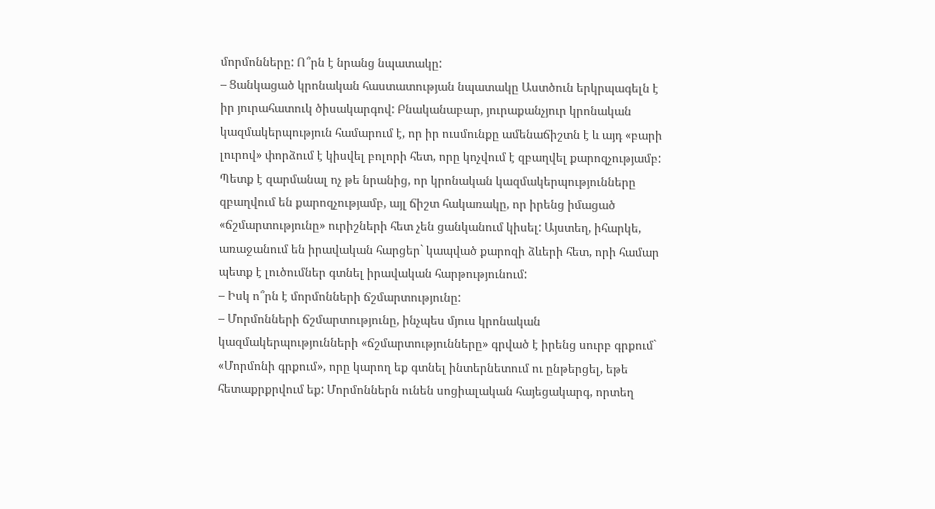մորմոնները: Ո՞րն է նրանց նպատակը:
– Ցանկացած կրոնական հաստատության նպատակը Աստծուն երկրպագելն է իր յուրահատուկ ծիսակարգով: Բնականաբար, յուրաքանչյուր կրոնական կազմակերպություն համարում է, որ իր ուսմունքը ամենաճիշտն է և այդ «բարի լուրով» փորձում է կիսվել բոլորի հետ, որը կոչվում է զբաղվել քարոզչությամբ: Պետք է զարմանալ ոչ թե նրանից, որ կրոնական կազմակերպությունները զբաղվում են քարոզչությամբ, այլ ճիշտ հակառակը, որ իրենց իմացած «ճշմարտությունը» ուրիշների հետ չեն ցանկանում կիսել: Այստեղ, իհարկե, առաջանում են իրավական հարցեր` կապված քարոզի ձևերի հետ, որի համար պետք է լուծումներ գտնել իրավական հարթությունում:
– Իսկ ո՞րն է մորմոնների ճշմարտությունը:
– Մորմոնների ճշմարտությունը, ինչպես մյուս կրոնական կազմակերպությունների «ճշմարտությունները» գրված է իրենց սուրբ գրքում` «Մորմոնի գրքում», որը կարող եք գտնել ինտերնետում ու ընթերցել, եթե հետաքրքրվում եք: Մորմոններն ունեն սոցիալական հայեցակարգ, որտեղ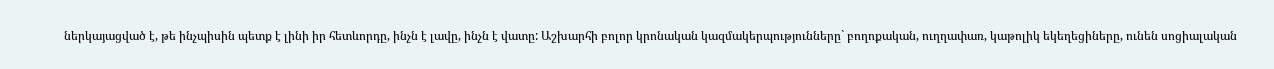ներկայացված է, թե ինչպիսին պետք է լինի իր հետևորդը, ինչն է լավը, ինչն է վատը: Աշխարհի բոլոր կրոնական կազմակերպությունները` բողոքական, ուղղափառ, կաթոլիկ եկեղեցիները, ունեն սոցիալական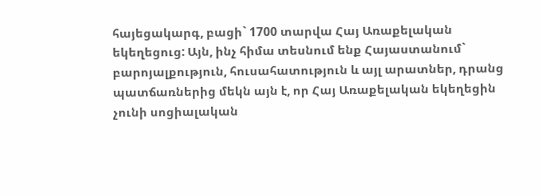հայեցակարգ, բացի` 1700 տարվա Հայ Առաքելական եկեղեցուց: Այն, ինչ հիմա տեսնում ենք Հայաստանում` բարոյալքություն, հուսահատություն և այլ արատներ, դրանց պատճառներից մեկն այն է, որ Հայ Առաքելական եկեղեցին չունի սոցիալական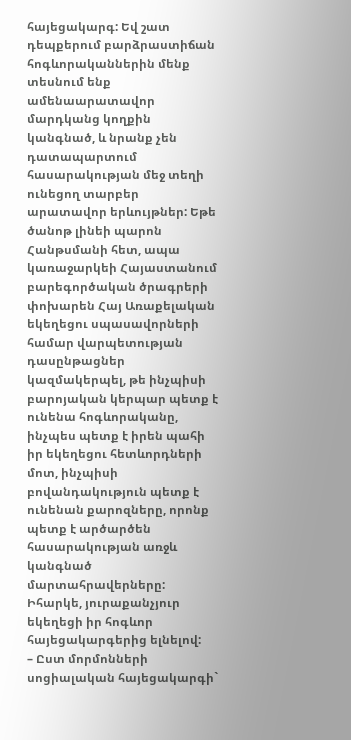հայեցակարգ: Եվ շատ դեպքերում բարձրաստիճան հոգևորականներին մենք տեսնում ենք ամենաարատավոր մարդկանց կողքին կանգնած, և նրանք չեն դատապարտում հասարակության մեջ տեղի ունեցող տարբեր արատավոր երևույթներ: Եթե ծանոթ լինեի պարոն Հանթսմանի հետ, ապա կառաջարկեի Հայաստանում բարեգործական ծրագրերի փոխարեն Հայ Առաքելական եկեղեցու սպասավորների համար վարպետության դասընթացներ կազմակերպել, թե ինչպիսի բարոյական կերպար պետք է ունենա հոգևորականը, ինչպես պետք է իրեն պահի իր եկեղեցու հետևորդների մոտ, ինչպիսի բովանդակություն պետք է ունենան քարոզները, որոնք պետք է արծարծեն հասարակության առջև կանգնած մարտահրավերները: Իհարկե, յուրաքանչյուր եկեղեցի իր հոգևոր հայեցակարգերից ելնելով:
– Ըստ մորմոնների սոցիալական հայեցակարգի`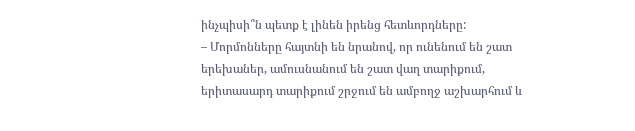ինչպիսի՞ն պետք է լինեն իրենց հետևորդները:
– Մորմոնները հայտնի են նրանով, որ ունենում են շատ երեխաներ, ամուսնանում են շատ վաղ տարիքում, երիտասարդ տարիքում շրջում են ամբողջ աշխարհում և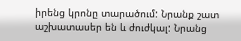իրենց կրոնը տարածում: Նրանք շատ աշխատասեր են և ժուժկալ: Նրանց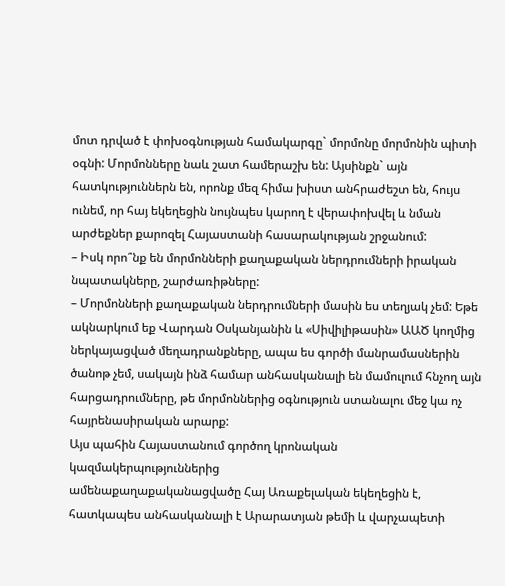մոտ դրված է փոխօգնության համակարգը` մորմոնը մորմոնին պիտի օգնի: Մորմոնները նաև շատ համերաշխ են: Այսինքն` այն հատկություններն են, որոնք մեզ հիմա խիստ անհրաժեշտ են, հույս ունեմ, որ հայ եկեղեցին նույնպես կարող է վերափոխվել և նման արժեքներ քարոզել Հայաստանի հասարակության շրջանում:
– Իսկ որո՞նք են մորմոնների քաղաքական ներդրումների իրական նպատակները, շարժառիթները:
– Մորմոնների քաղաքական ներդրումների մասին ես տեղյակ չեմ: Եթե ակնարկում եք Վարդան Օսկանյանին և «Սիվիլիթասին» ԱԱԾ կողմից ներկայացված մեղադրանքները, ապա ես գործի մանրամասներին ծանոթ չեմ, սակայն ինձ համար անհասկանալի են մամուլում հնչող այն հարցադրումները, թե մորմոններից օգնություն ստանալու մեջ կա ոչ հայրենասիրական արարք:
Այս պահին Հայաստանում գործող կրոնական կազմակերպություններից
ամենաքաղաքականացվածը Հայ Առաքելական եկեղեցին է, հատկապես անհասկանալի է Արարատյան թեմի և վարչապետի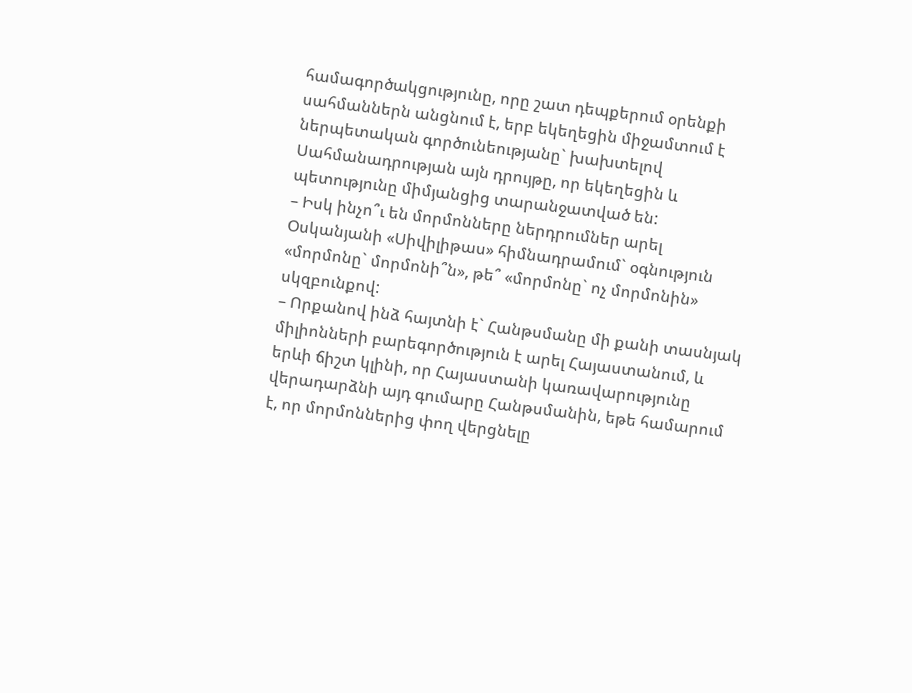համագործակցությունը, որը շատ դեպքերում օրենքի սահմաններն անցնում է, երբ եկեղեցին միջամտում է ներպետական գործունեությանը` խախտելով Սահմանադրության այն դրույթը, որ եկեղեցին և պետությունը միմյանցից տարանջատված են:
– Իսկ ինչո՞ւ են մորմոնները ներդրումներ արել Օսկանյանի «Սիվիլիթաս» հիմնադրամում` օգնություն «մորմոնը` մորմոնի՞ն», թե՞ «մորմոնը` ոչ մորմոնին» սկզբունքով:
– Որքանով ինձ հայտնի է` Հանթսմանը մի քանի տասնյակ միլիոնների բարեգործություն է արել Հայաստանում, և երևի ճիշտ կլինի, որ Հայաստանի կառավարությունը վերադարձնի այդ գումարը Հանթսմանին, եթե համարում է, որ մորմոններից փող վերցնելը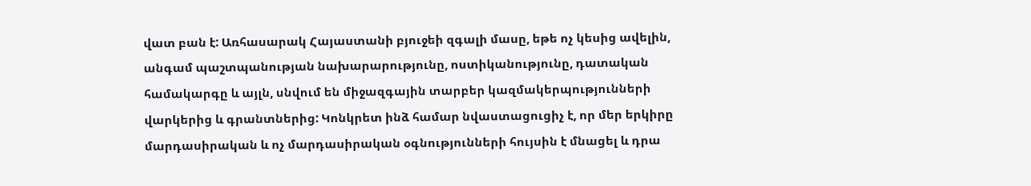վատ բան է: Առհասարակ Հայաստանի բյուջեի զգալի մասը, եթե ոչ կեսից ավելին, անգամ պաշտպանության նախարարությունը, ոստիկանությունը, դատական համակարգը և այլն, սնվում են միջազգային տարբեր կազմակերպությունների վարկերից և գրանտներից: Կոնկրետ ինձ համար նվաստացուցիչ է, որ մեր երկիրը մարդասիրական և ոչ մարդասիրական օգնությունների հույսին է մնացել և դրա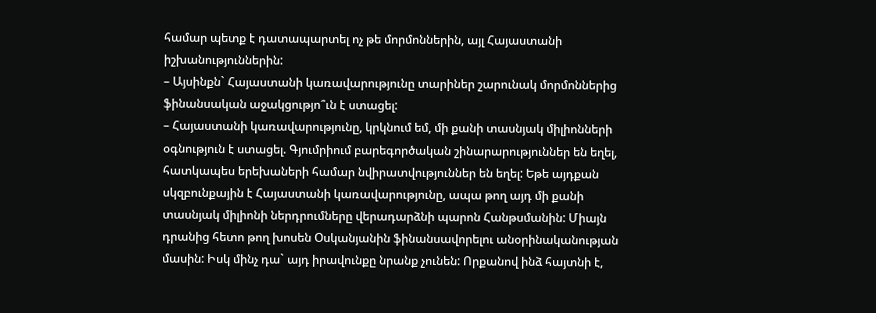համար պետք է դատապարտել ոչ թե մորմոններին, այլ Հայաստանի իշխանություններին:
– Այսինքն` Հայաստանի կառավարությունը տարիներ շարունակ մորմոններից ֆինանսական աջակցությո՞ւն է ստացել:
– Հայաստանի կառավարությունը, կրկնում եմ, մի քանի տասնյակ միլիոնների օգնություն է ստացել. Գյումրիում բարեգործական շինարարություններ են եղել, հատկապես երեխաների համար նվիրատվություններ են եղել: Եթե այդքան սկզբունքային է Հայաստանի կառավարությունը, ապա թող այդ մի քանի տասնյակ միլիոնի ներդրումները վերադարձնի պարոն Հանթսմանին: Միայն դրանից հետո թող խոսեն Օսկանյանին ֆինանսավորելու անօրինականության մասին: Իսկ մինչ դա` այդ իրավունքը նրանք չունեն: Որքանով ինձ հայտնի է,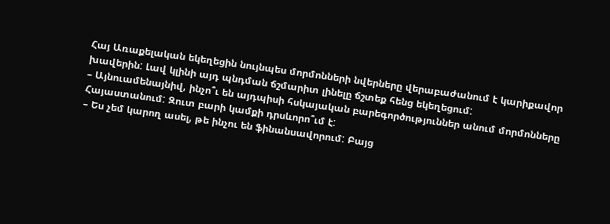Հայ Առաքելական եկեղեցին նույնպես մորմոնների նվերները վերաբաժանում է կարիքավոր խավերին: Լավ կլինի այդ պնդման ճշմարիտ լինելը ճշտեք հենց եկեղեցում:
– Այնուամենայնիվ, ինչո՞ւ են այդպիսի հսկայական բարեգործություններ անում մորմոնները Հայաստանում: Զուտ բարի կամքի դրսևորո՞ւմ է:
– Ես չեմ կարող ասել, թե ինչու են ֆինանսավորում: Բայց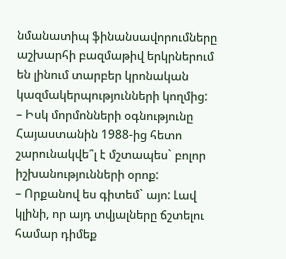նմանատիպ ֆինանսավորումները աշխարհի բազմաթիվ երկրներում են լինում տարբեր կրոնական կազմակերպությունների կողմից:
– Իսկ մորմոնների օգնությունը Հայաստանին 1988-ից հետո շարունակվե՞լ է մշտապես` բոլոր իշխանությունների օրոք:
– Որքանով ես գիտեմ` այո: Լավ կլինի, որ այդ տվյալները ճշտելու համար դիմեք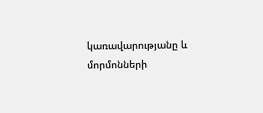կառավարությանը և մորմոնների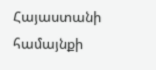Հայաստանի համայնքի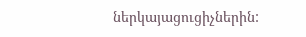ներկայացուցիչներին: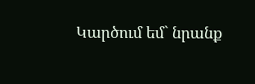Կարծում եմ` նրանք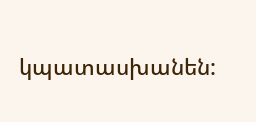կպատասխանեն: